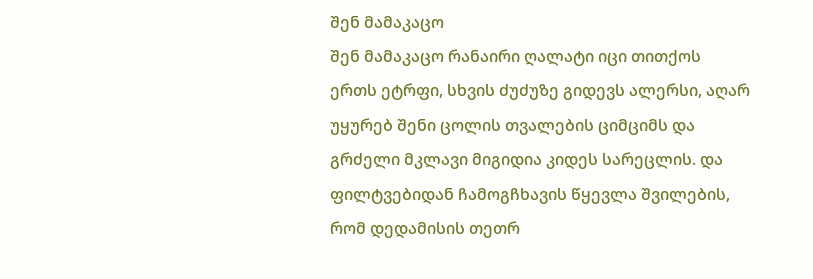შენ მამაკაცო
შენ მამაკაცო რანაირი ღალატი იცი თითქოს ერთს ეტრფი, სხვის ძუძუზე გიდევს ალერსი, აღარ უყურებ შენი ცოლის თვალების ციმციმს და გრძელი მკლავი მიგიდია კიდეს სარეცლის. და ფილტვებიდან ჩამოგჩხავის წყევლა შვილების, რომ დედამისის თეთრ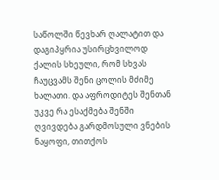საწოლში წევხარ ღალატით და დაგიპყრია უსირცხვილოდ ქალის სხეული, რომ სხვას ჩაუცვამს შენი ცოლის მძიმე ხალათი. და აფროდიტეს შენთან უკვე რა ესაქმება შენში ღვივდება გარდმოსული ვნების ნაყოფი, თითქოს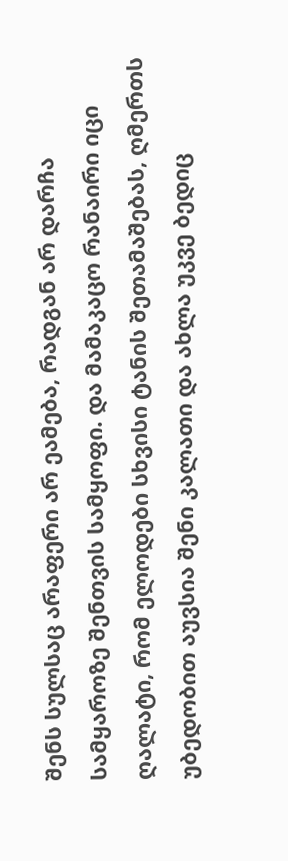შენს სულსაც არაფერი არ ეამება, რადგან არ დარჩა სამყაროზე შენთვის სამყოფი. და მამაკაცო რანაირი იცი ღალატი, რომ ელოდები სხვისი ტანის შეთამაშებას, ღმერთს უბედობით აუვსია შენი კალათი და ახლა უკვე ბედიც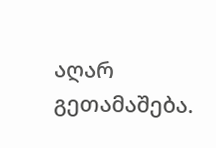აღარ გეთამაშება.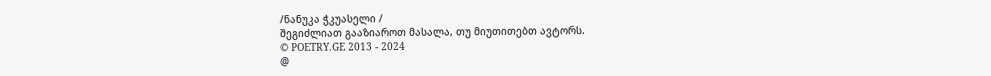/ნანუკა ჭკუასელი /
შეგიძლიათ გააზიაროთ მასალა, თუ მიუთითებთ ავტორს.
© POETRY.GE 2013 - 2024
@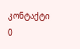კონტაქტი
0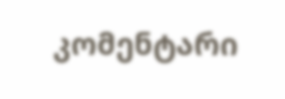კომენტარი